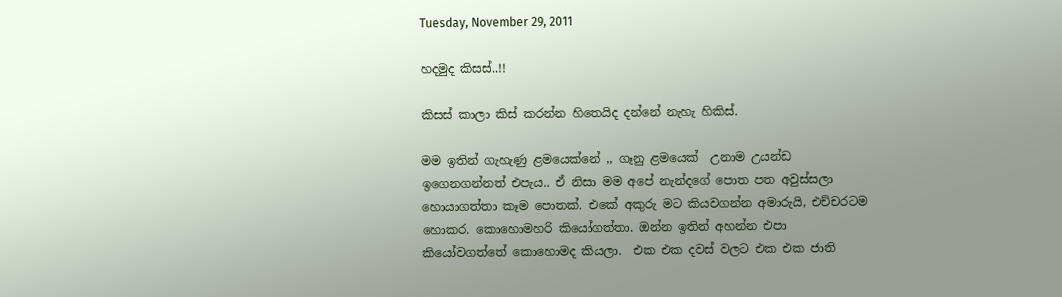Tuesday, November 29, 2011

හදමුද කිසස්..!!

කිසස් කාලා කිස් කරන්න හිතෙයිද දන්නේ නැහැ හිකිස්‌.

මම ඉතින් ගැහැණු ළමයෙක්නේ ,, ගෑනු ළමයෙක්  උනාම උයන්ඩ ඉගෙනගන්නත් එපැය.. ඒ නිසා මම අපේ නැන්දගේ පොත පත අවුස්සලා හොයාගත්තා කෑම පොතක්. එකේ අකුරු මට කියවගන්න අමාරුයි, එච්චරටම හොකර. කොහොමහරි කියෝගත්තා. ඔන්න ඉතින් අහන්න එපා කියෝවගත්තේ කොහොමද කියලා.  එක එක දවස් වලට එක එක ජාති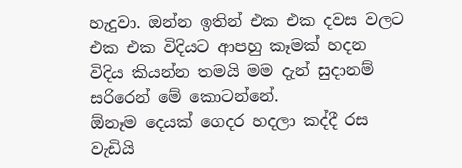හැදුවා. ඔන්න ඉතින් එක එක දවස වලට එක එක විදියට ආපහු කෑමක් හදන විදිය කියන්න තමයි මම දැන් සුදානම් සරිරෙන් මේ කොටන්නේ.
ඕනෑම දෙයක් ගෙදර හදලා කද්දී රස වැඩියි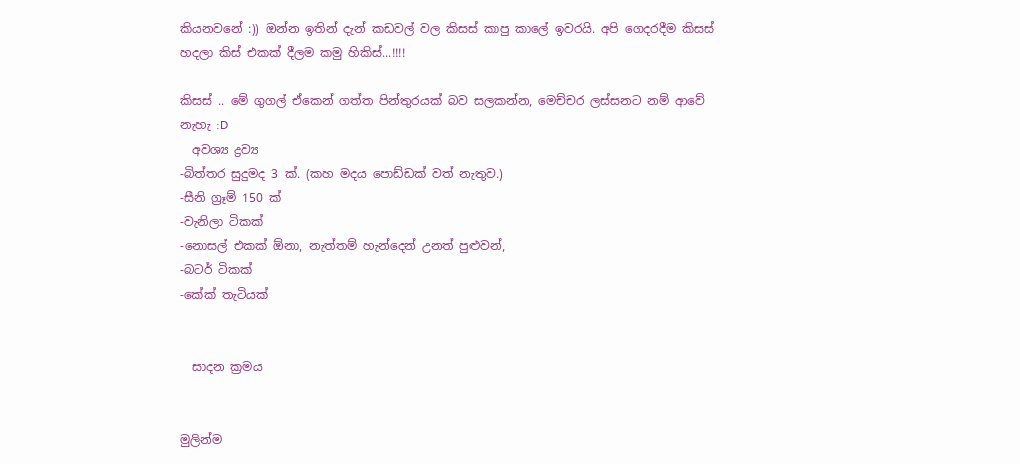කියනවනේ :)) ඔන්න ඉතින් දැන් කඩවල් වල කිසස් කාපු කාලේ ඉවරයි. අපි ගෙදරදීම කිසස් හදලා කිස් එකක් දීලම කමු හිකිස්‌...!!!!

කිසස් .. මේ ගුගල් ඒකෙන් ගත්ත පින්තුරයක් බව සලකන්න, මෙච්චර ලස්සනට නම් ආවේ නැහැ :D
  අවශ්‍ය ද්‍රව්‍ය
-බිත්තර සුදුමද 3 ක්. (කහ මදය පොඩ්ඩක් වත් නැතුව.)
-සීනි ග්‍රෑම් 150 ක්
-වැනිලා ටිකක්
-නොසල් එකක් ඕනා, නැත්තම් හැන්දෙන් උනත් පුළුවන්,
-බටර් ටිකක්
-කේක් තැටියක්


  සාදන ක්‍රමය


මුලින්ම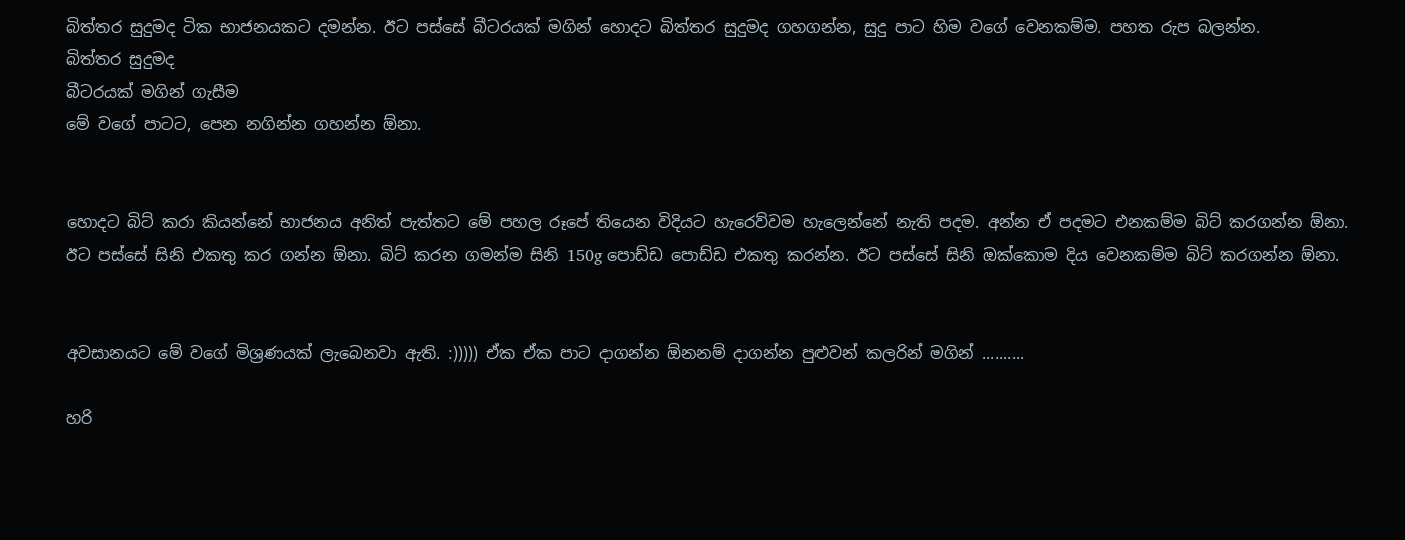බිත්තර සුදුමද ටික භාජනයකට දමන්න. ඊට පස්සේ බීටරයක් මගින් හොදට බිත්තර සුදුමද ගහගන්න, සුදු පාට හිම වගේ වෙනකම්ම. පහත රුප බලන්න.
බිත්තර සුදුමද
බීටරයක් මගින් ගැසීම
මේ වගේ පාටට, පෙන නගින්න ගහන්න ඕනා.


හොදට බිට් කරා කියන්නේ භාජනය අනිත් පැත්තට මේ පහල රූපේ තියෙන විදියට හැරෙව්වම හැලෙන්නේ නැති පදම. අන්න ඒ පදමට එනකම්ම බිට් කරගන්න ඕනා.
ඊට පස්සේ සිනි එකතු කර ගන්න ඕනා. බිට් කරන ගමන්ම සිනි 150g පොඩ්ඩ පොඩ්ඩ එකතු කරන්න. ඊට පස්සේ සිනි ඔක්කොම දිය වෙනකම්ම බිට් කරගන්න ඕනා.


අවසානයට මේ වගේ මිශ්‍රණයක් ලැබෙනවා ඇති. :))))) ඒක ඒක පාට දාගන්න ඕනනම් දාගන්න පුළුවන් කලරින් මගින් ..........

හරි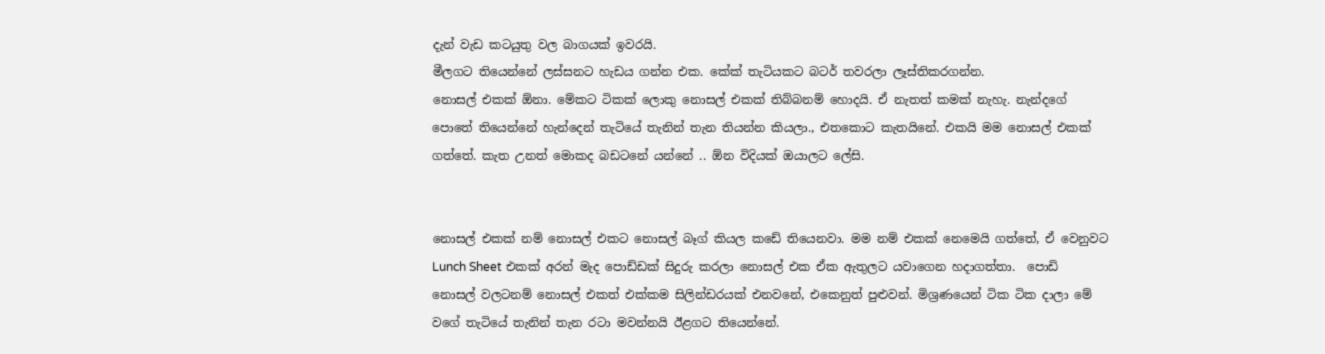දැන් වැඩ කටයුතු වල බාගයක් ඉවරයි.
මීලගට තියෙන්නේ ලස්සනට හැඩය ගන්න එක. කේක් තැටියකට බටර් තවරලා ලෑස්තිකරගන්න.
නොසල් එකක් ඕනා. මේකට ටිකක් ලොකු නොසල් එකක් තිබ්බනම් හොදයි. ඒ නැතත් කමක් නැහැ. නැන්දගේ පොතේ තියෙන්නේ හැන්දෙන් තැටියේ තැනින් තැන තියන්න කියලා., එතකොට කැතයිනේ. එකයි මම නොසල් එකක් ගත්තේ. කැත උනත් මොකද බඩටනේ යන්නේ .. ඕන විදියක් ඔයාලට ලේසි.


නොසල් එකක් නම් නොසල් එකට නොසල් බෑග් කියල කඩේ තියෙනවා. මම නම් එකක් නෙමෙයි ගත්තේ, ඒ වෙනුවට Lunch Sheet එකක් අරන් මැද පොඩ්ඩක් සිදුරු කරලා නොසල් එක ඒක ඇතුලට යවාගෙන හදාගත්තා.  පොඩි නොසල් වලටනම් නොසල් එකත් එක්කම සිලින්ඩරයක් එනවනේ, එකෙනුත් පුළුවන්. මිශ්‍රණයෙන් ටික ටික දාලා මේ වගේ තැටියේ තැනින් තැන රටා මවන්නයි ඊළගට තියෙන්නේ.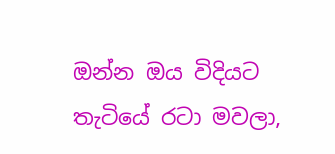ඔන්න ඔය විදියට තැටියේ රටා මවලා,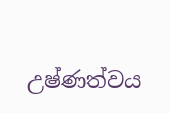උෂ්ණත්වය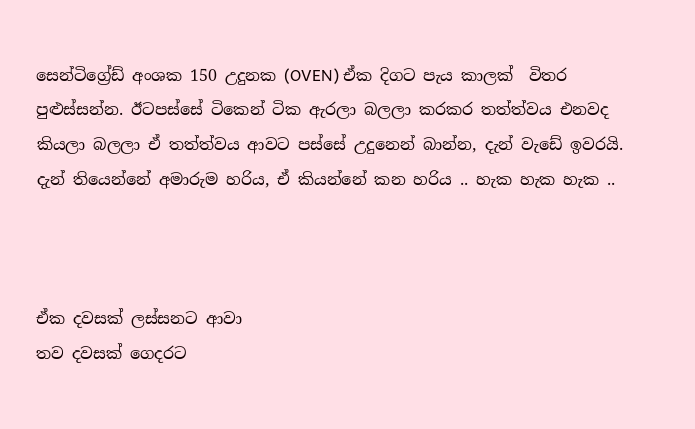සෙන්ටිග්‍රේඩ් අංශක 150 උදුනක (OVEN) ඒක දිගට පැය කාලක්  විතර පුළුස්සන්න. ඊටපස්සේ ටිකෙන් ටික ඇරලා බලලා කරකර තත්ත්වය එනවද කියලා බලලා ඒ තත්ත්වය ආවට පස්සේ උදුනෙන් බාන්න, දැන් වැඩේ ඉවරයි. දැන් තියෙන්නේ අමාරුම හරිය, ඒ කියන්නේ කන හරිය .. හැක හැක හැක ..



ඒක දවසක් ලස්සනට ආවා
තව දවසක් ගෙදරට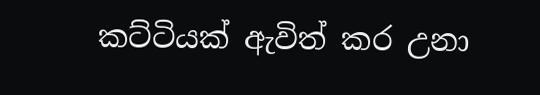කට්ටියක් ඇවිත් කර උනා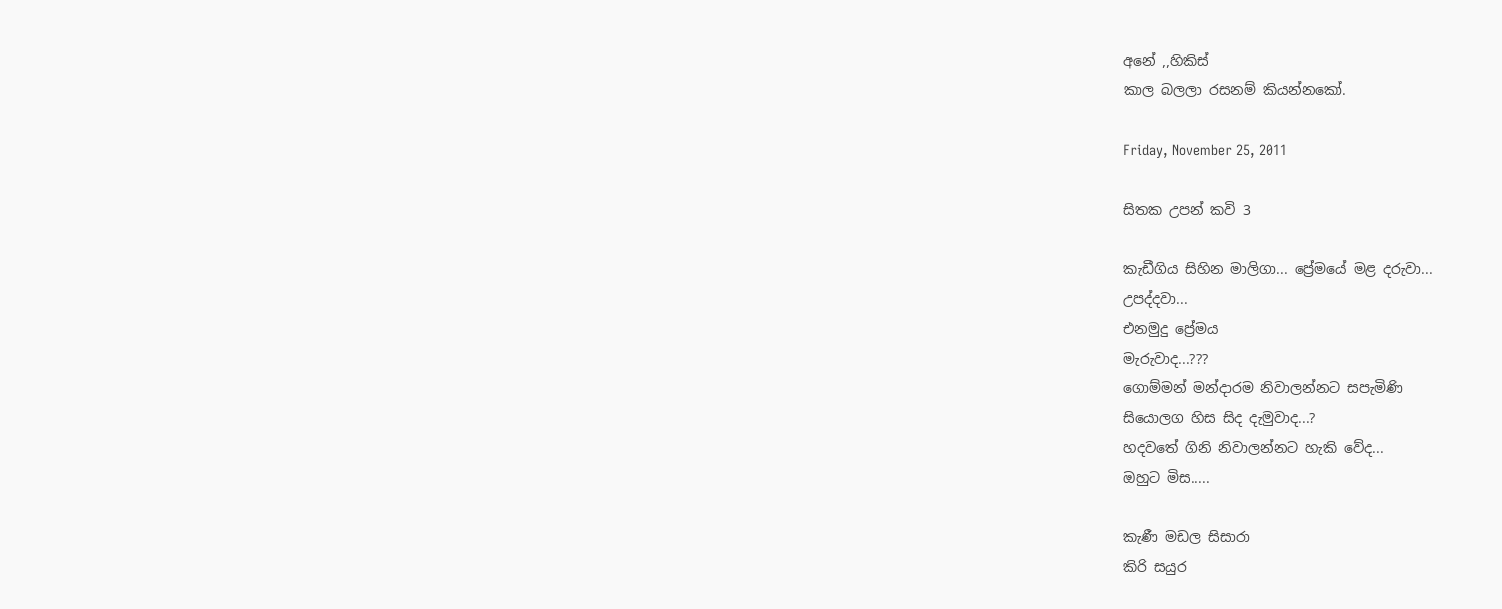අනේ ,,හිකිස්‌
කාල බලලා රසනම් කියන්නකෝ.

Friday, November 25, 2011

සිතක උපන් කවි 3

කැඩීගිය සිහින මාලිගා... ප්‍රේමයේ මළ දරුවා...
උපද්දවා...
එනමුදු ප්‍රේමය
මැරුවාද...???
ගොම්මන් මන්දාරම නිවාලන්නට සපැමිණි
සියොලග හිස සිද දැමුවාද...?
හදවතේ ගිනි නිවාලන්නට හැකි වේද...
ඔහුට මිස.....

කැණී මඩල සිසාරා
කිරි සයුර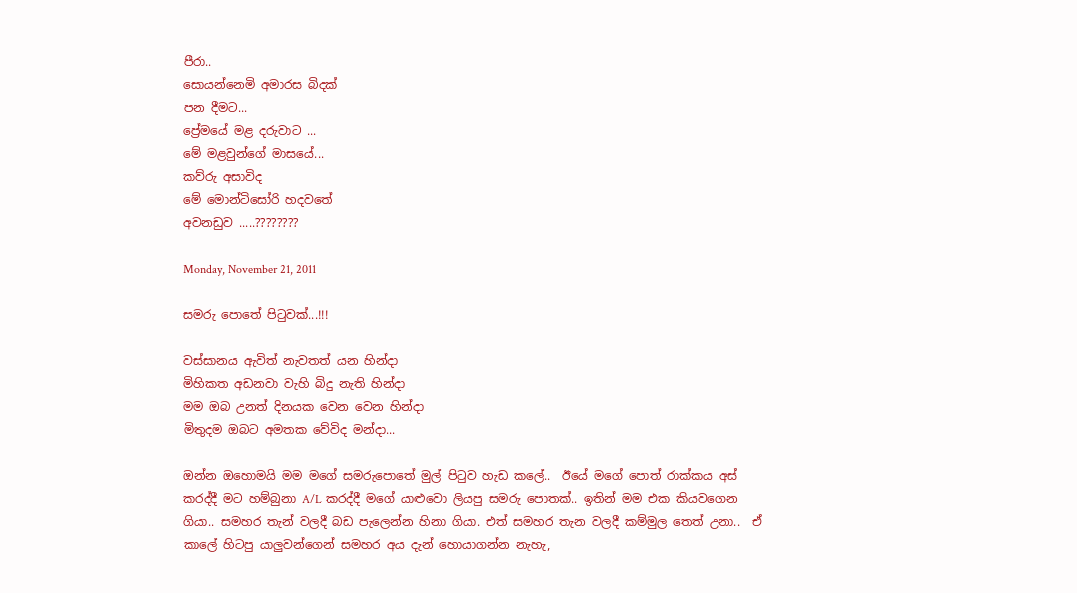පීරා..
සොයන්නෙමි අමාරස බිදක්
පන දීමට...
ප්‍රේමයේ මළ දරුවාට ...
මේ මළවුන්ගේ මාසයේ...
කව්රු අසාවිද
මේ මොන්ටිසෝරි හදවතේ
අවනඩුව .....????????

Monday, November 21, 2011

සමරු පොතේ පිටුවක්...!!!

වස්සානය ඇවිත් නැවතත් යන හින්දා
මිහිකත අඩනවා වැහි බිදු නැති හින්දා
මම ඔබ උනත් දිනයක වෙන වෙන හින්දා
මිතුදම ඔබට අමතක වේවිද මන්දා...

ඔන්න ඔහොමයි මම මගේ සමරුපොතේ මුල් පිටුව හැඩ කලේ..  ඊයේ මගේ පොත් රාක්කය අස් කරද්දී මට හම්බුනා A/L කරද්දී මගේ යාළුවො ලියපු සමරු පොතක්.. ඉතින් මම එක කියවගෙන ගියා.. සමහර තැන් වලදී බඩ පැලෙන්න හිනා ගියා. එත් සමහර තැන වලදී කම්මුල තෙත් උනා..  ඒ කාලේ හිටපු යාලුවන්ගෙන් සමහර අය දැන් හොයාගන්න නැහැ,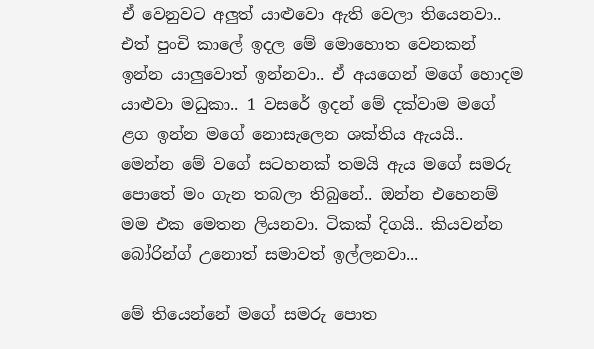ඒ වෙනුවට අලුත් යාළුවො ඇති වෙලා තියෙනවා.. එත් පුංචි කාලේ ඉදල මේ මොහොත වෙනකන් ඉන්න යාලුවොත් ඉන්නවා.. ඒ අයගෙන් මගේ හොදම යාළුවා මධුකා.. 1 වසරේ ඉදන් මේ දක්වාම මගේ ළග ඉන්න මගේ නොසැලෙන ශක්තිය ඇයයි.. මෙන්න මේ වගේ සටහනක් තමයි ඇය මගේ සමරු පොතේ මං ගැන තබලා තිබුනේ.. ඔන්න එහෙනම් මම එක මෙතන ලියනවා. ටිකක් දිගයි.. කියවන්න බෝරින්ග් උනොත් සමාවත් ඉල්ලනවා...

මේ තියෙන්නේ මගේ සමරු පොත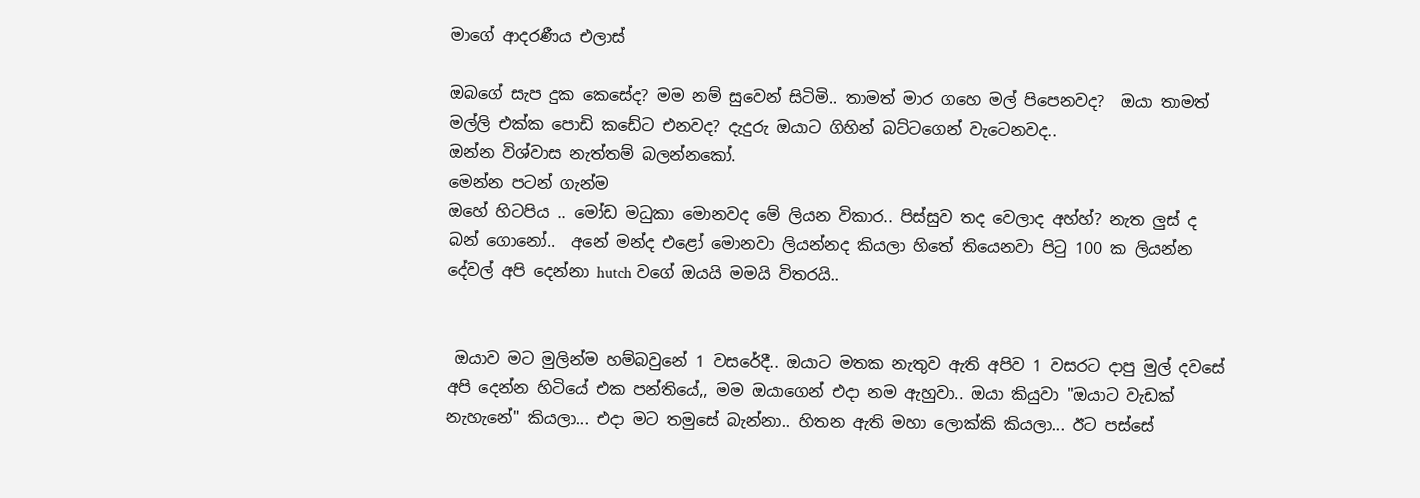මාගේ ආදරණීය එලාස්

ඔබගේ සැප දුක කෙසේද? මම නම් සුවෙන් සිටිමි.. තාමත් මාර ගහෙ මල් පිපෙනවද?  ඔයා තාමත් මල්ලි එක්ක පොඩි කඩේට එනවද? දැදුරු ඔයාට ගිහින් බට්ටගෙන් වැටෙනවද..
ඔන්න විශ්වාස නැත්තම් බලන්නකෝ.
මෙන්න පටන් ගැන්ම
ඔහේ හිටපිය .. මෝඩ මධුකා මොනවද මේ ලියන විකාර.. පිස්සුව තද වෙලාද අහ්හ්? නැත ලුස් ද බන් ගොනෝ..  අනේ මන්ද එළෝ මොනවා ලියන්නද කියලා හිතේ තියෙනවා පිටු 100 ක ලියන්න දේවල් අපි දෙන්නා hutch වගේ ඔයයි මමයි විතරයි..


 ඔයාව මට මුලින්ම හම්බවුනේ 1 වසරේදී.. ඔයාට මතක නැතුව ඇති අපිව 1 වසරට දාපු මුල් දවසේ අපි දෙන්න හිටියේ එක පන්තියේ,, මම ඔයාගෙන් එදා නම ඇහුවා.. ඔයා කියුවා "ඔයාට වැඩක් නැහැනේ" කියලා... එදා මට තමුසේ බැන්නා.. හිතන ඇති මහා ලොක්කි කියලා... ඊට පස්සේ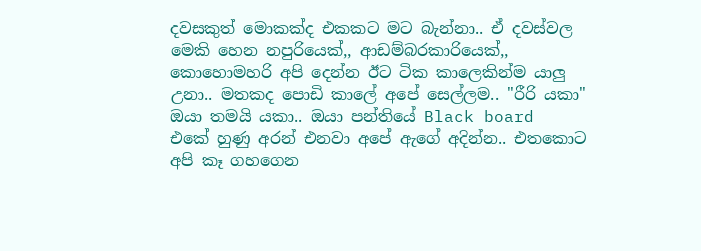දවසකුත් මොකක්ද එකකට මට බැන්නා.. ඒ දවස්වල මෙකි හෙන නපුරියෙක්,, ආඩම්බරකාරියෙක්,, කොහොමහරි අපි දෙන්න ඊට ටික කාලෙකින්ම යාලු උනා.. මතකද පොඩි කාලේ අපේ සෙල්ලම.. "රීරි යකා" ඔයා තමයි යකා.. ඔයා පන්තියේ Black board  එකේ හුණු අරන් එනවා අපේ ඇගේ අදින්න.. එතකොට අපි කෑ ගහගෙන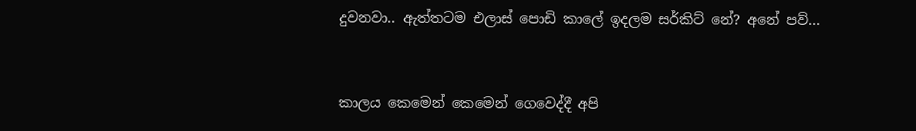දුවනවා.. ඇත්තටම එලාස් පොඩි කාලේ ඉදලම සර්කිට් නේ? අනේ පව්...


කාලය කෙමෙන් කෙමෙන් ගෙවෙද්දී අපි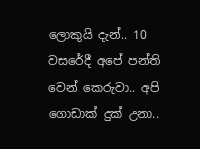ලොකුයි දැන්.. 10 වසරේදී අපේ පන්ති වෙන් කෙරුවා.. අපි ගොඩාක් දුක් උනා..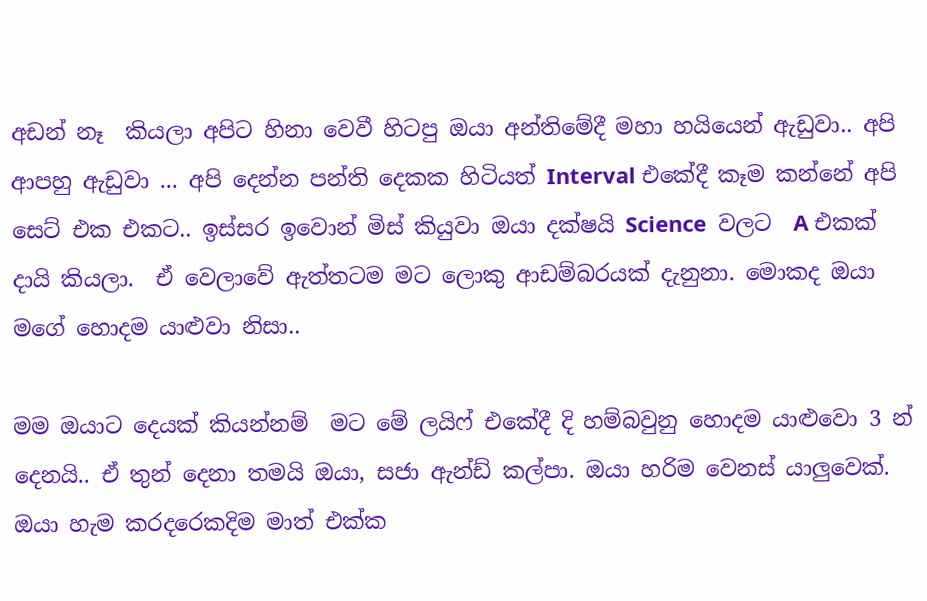අඩන් නෑ  කියලා අපිට හිනා වෙවී හිටපු ඔයා අන්තිමේදී මහා හයියෙන් ඇඩුවා.. අපි ආපහු ඇඩුවා ... අපි දෙන්න පන්ති දෙකක හිටියත් Interval එකේදී කෑම කන්නේ අපි සෙට් එක එකට.. ඉස්සර ඉවොන් මිස් කියුවා ඔයා දක්ෂයි Science  වලට  A එකක් දායි කියලා.  ඒ වෙලාවේ ඇත්තටම මට ලොකු ආඩම්බරයක් දැනුනා. මොකද ඔයා මගේ හොදම යාළුවා නිසා..

මම ඔයාට දෙයක් කියන්නම්  මට මේ ලයිෆ් එකේදී දි හම්බවුනු හොදම යාළුවො 3 න් දෙනයි.. ඒ තුන් දෙනා තමයි ඔයා, සජා ඇන්ඩ් කල්පා. ඔයා හරිම වෙනස් යාලුවෙක්. ඔයා හැම කරදරෙකදිම මාත් එක්ක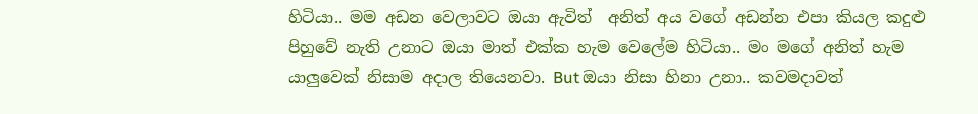හිටියා.. මම අඩන වෙලාවට ඔයා ඇවිත්  අනිත් අය වගේ අඩන්න එපා කියල කදුළු පිහුවේ නැති උනාට ඔයා මාත් එක්ක හැම වෙලේම හිටියා.. මං මගේ අනිත් හැම යාලුවෙක් නිසාම අදාල තියෙනවා. But ඔයා නිසා හිනා උනා.. කවමදාවත්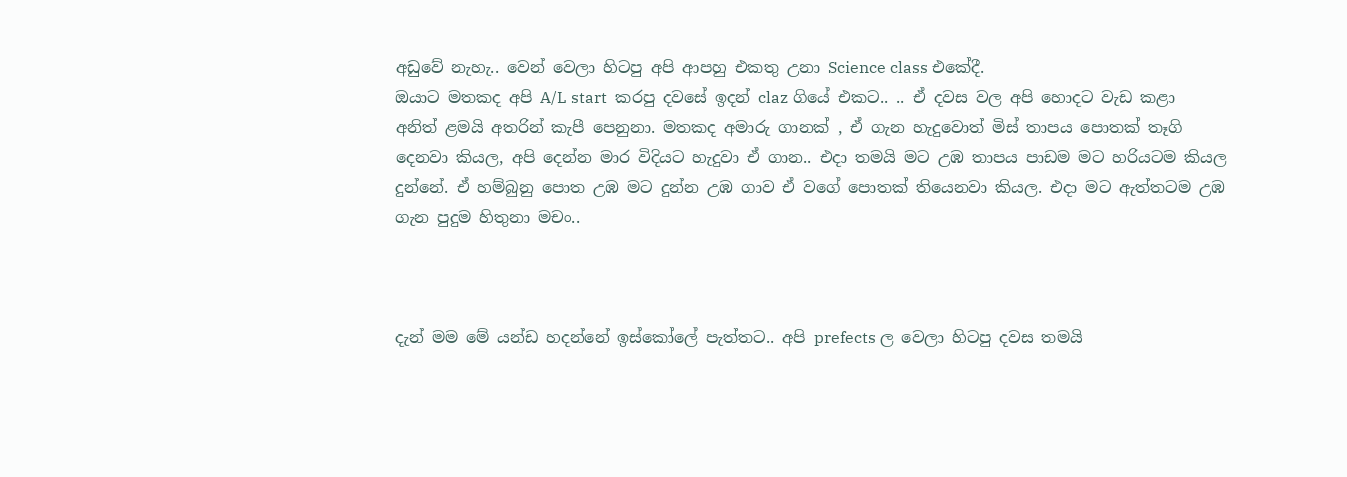අඩුවේ නැහැ.. වෙන් වෙලා හිටපු අපි ආපහු එකතු උනා Science class එකේදී.
ඔයාට මතකද අපි A/L start  කරපු දවසේ ඉදන් claz ගියේ එකට.. .. ඒ දවස වල අපි හොදට වැඩ කළා අනිත් ළමයි අතරින් කැපී පෙනුනා. මතකද අමාරු ගානක් , ඒ ගැන හැදුවොත් මිස් තාපය පොතක් තෑගි දෙනවා කියල, අපි දෙන්න මාර විදියට හැදුවා ඒ ගාන.. එදා තමයි මට උඹ තාපය පාඩම මට හරියටම කියල දුන්නේ. ඒ හම්බුනු පොත උඹ මට දුන්න උඹ ගාව ඒ වගේ පොතක් තියෙනවා කියල. එදා මට ඇත්තටම උඹ ගැන පුදුම හිතුනා මචං..



දැන් මම මේ යන්ඩ හදන්නේ ඉස්කෝලේ පැත්තට.. අපි prefects ල වෙලා හිටපු දවස තමයි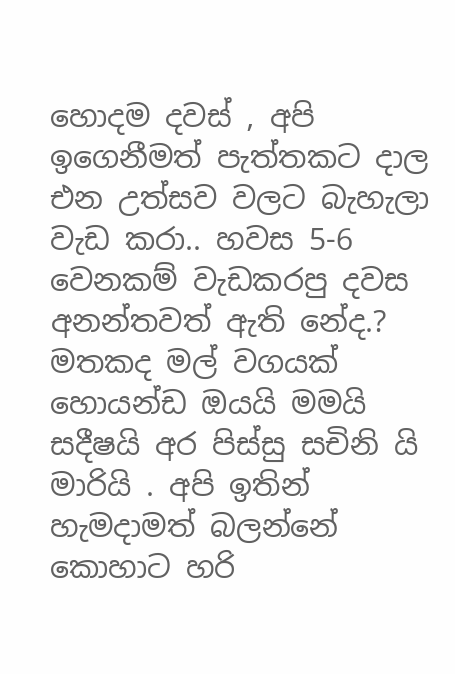හොදම දවස් , අපි ඉගෙනීමත් පැත්තකට දාල එන උත්සව වලට බැහැලා වැඩ කරා.. හවස 5-6 වෙනකම් වැඩකරපු දවස අනන්තවත් ඇති නේද.? මතකද මල් වගයක් හොයන්ඩ ඔයයි මමයි සදීෂයි අර පිස්සු සචිනි යි මාරියි . අපි ඉතින් හැමදාමත් බලන්නේ කොහාට හරි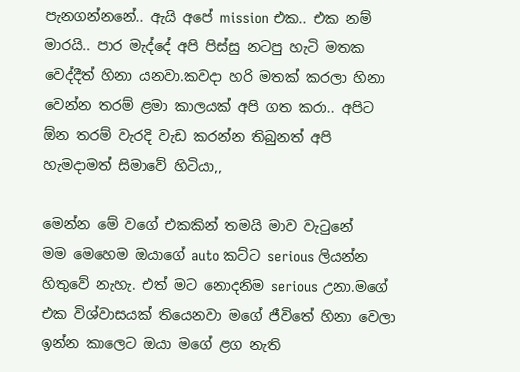පැනගන්නනේ.. ඇයි අපේ mission එක.. එක නම් මාරයි.. පාර මැද්දේ අපි පිස්සු නටපු හැටි මතක වෙද්දීත් හිනා යනවා.කවදා හරි මතක් කරලා හිනා වෙන්න තරම් ළමා කාලයක් අපි ගත කරා.. අපිට ඕන තරම් වැරදි වැඩ කරන්න තිබුනත් අපි හැමදාමත් සිමාවේ හිටියා,,

මෙන්න මේ වගේ එකකින් තමයි මාව වැටුනේ
මම මෙහෙම ඔයාගේ auto කට්ට serious ලියන්න හිතුවේ නැහැ. එත් මට නොදනිම serious උනා.මගේ එක විශ්වාසයක් තියෙනවා මගේ ජීවිතේ හිනා වෙලා ඉන්න කාලෙට ඔයා මගේ ළග නැති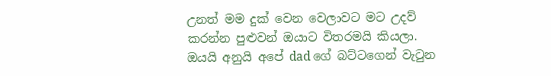උනත් මම දුක් වෙන වෙලාවට මට උදව් කරන්න පුළුවන් ඔයාට විතරමයි කියලා. ඔයයි අනුයි අපේ dad ගේ බට්ටගෙන් වැටුන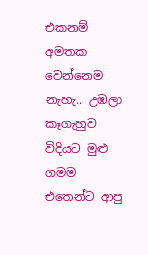එකනම් අමතක වෙන්නෙම නැහැ.. උඹලා කෑගැහුව විදියට මුළු ගමම එතෙන්ට ආපු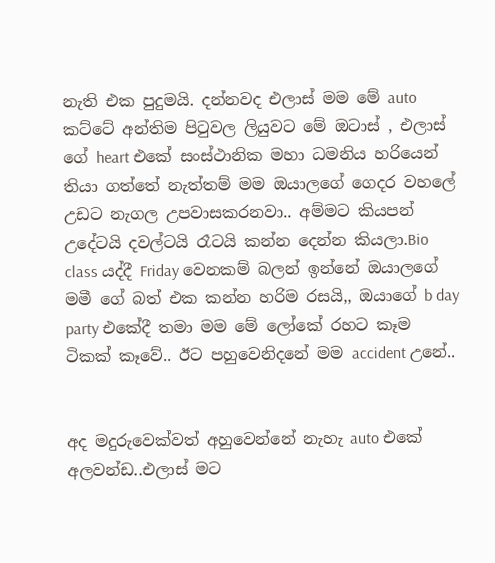නැති එක පුදුමයි. දන්නවද එලාස් මම මේ auto කට්ටේ අන්තිම පිටුවල ලියුවට මේ ඔටාස් , එලාස් ගේ heart එකේ සංස්ථානික මහා ධමනිය හරියෙන් තියා ගත්තේ නැත්තම් මම ඔයාලගේ ගෙදර වහලේ උඩට නැගල උපවාසකරනවා.. අම්මට කියපන් උදේටයි දවල්ටයි රෑටයි කන්න දෙන්න කියලා.Bio class යද්දී Friday වෙනකම් බලන් ඉන්නේ ඔයාලගේ මමී ගේ බත් එක කන්න හරිම රසයි,, ඔයාගේ b day party එකේදී තමා මම මේ ලෝකේ රහට කෑම ටිකක් කෑවේ.. ඊට පහුවෙනිදනේ මම accident උනේ..


අද මදුරුවෙක්වත් අහුවෙන්නේ නැහැ auto එකේ අලවන්ඩ..එලාස් මට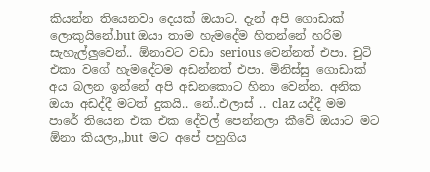කියන්න තියෙනවා දෙයක් ඔයාට. දැන් අපි ගොඩාක් ලොකුයිනේ.but ඔයා තාම හැමදේම හිතන්නේ හරිම සැහැල්ලුවෙන්.. ඕනාවට වඩා serious වෙන්නත් එපා. චුටි එකා වගේ හැමදේටම අඩන්නත් එපා. මිනිස්සු ගොඩාක් අය බලන ඉන්නේ අපි අඩනකොට හිනා වෙන්න. අනික ඔයා අඩද්දී මටත් දුකයි.. නේ..එලාස් .. claz යද්දී මම පාරේ තියෙන එක එක දේවල් පෙන්නලා කීවේ ඔයාට මට ඕනා කියලා,,but  මට අපේ පහුගිය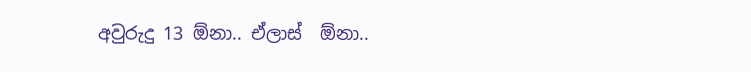අවුරුදු 13 ඕනා.. ඒලාස්  ඕනා..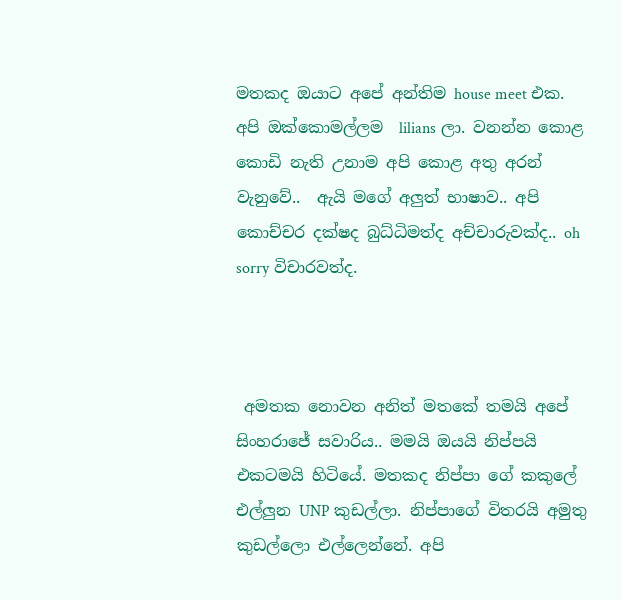මතකද ඔයාට අපේ අන්තිම house meet එක. අපි ඔක්කොමල්ලම  lilians ලා. වනන්න කොළ කොඩි නැති උනාම අපි කොළ අතු අරන් වැනුවේ..  ඇයි මගේ අලුත් භාෂාව.. අපි කොච්චර දක්ෂද බුධ්ධිමත්ද අච්චාරුවක්ද.. oh sorry විචාරවත්ද.



 අමතක නොවන අනිත් මතකේ තමයි අපේ සිංහරාජේ සවාරිය.. මමයි ඔයයි නිප්පයි එකටමයි හිටියේ. මතකද නිප්පා ගේ කකුලේ එල්ලුන UNP කුඩල්ලා. නිප්පාගේ විතරයි අමුතු කුඩල්ලො එල්ලෙන්නේ. අපි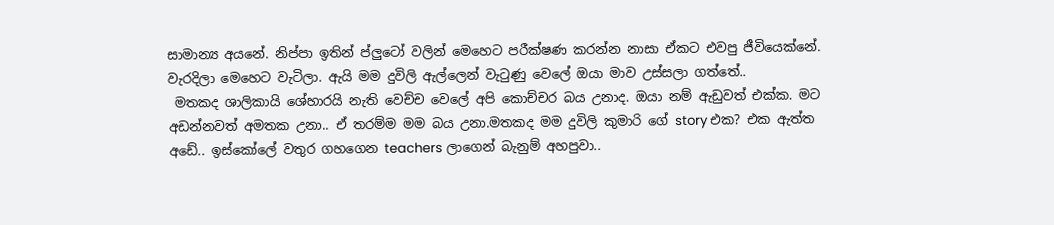සාමාන්‍ය අයනේ. නිප්පා ඉතින් ප්ලුටෝ වලින් මෙහෙට පරීක්ෂණ කරන්න නාසා ඒකට එවපු ජීවියෙක්නේ. වැරදිලා මෙහෙට වැටිලා. ඇයි මම දුවිලි ඇල්ලෙන් වැටුණු වෙලේ ඔයා මාව උස්සලා ගත්තේ..
 මතකද ශාලිකායි ශේහාරයි නැති වෙච්ච වෙලේ අපි කොච්චර බය උනාද. ඔයා නම් ඇඩුවත් එක්ක. මට අඩන්නවත් අමතක උනා.. ඒ තරම්ම මම බය උනා.මතකද මම දුවිලි කුමාරි ගේ story එක? එක ඇත්ත අඩේ.. ඉස්කෝලේ වතුර ගහගෙන teachers ලාගෙන් බැනුම් අහපුවා..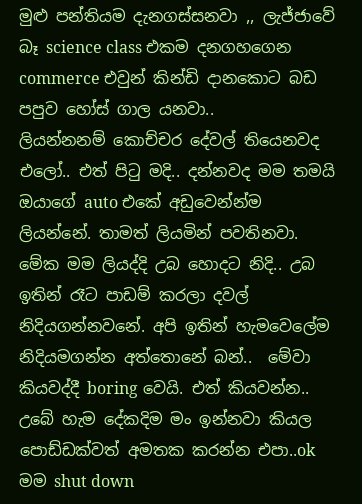මුළු පන්තියම දැනගස්සනවා ,, ලැජ්ජාවේ බෑ science class එකම දනගහගෙන commerce එවුන් කින්ඩි දානකොට බඩ පපුව හෝස් ගාල යනවා..
ලියන්නනම් කොච්චර දේවල් තියෙනවද එලෝ.. එත් පිටු මදි.. දන්නවද මම තමයි ඔයාගේ auto එකේ අඩුවෙන්න්ම ලියන්නේ. තාමත් ලියමින් පවතිනවා. මේක මම ලියද්දි උබ හොදට නිදි.. උබ ඉතින් රෑට පාඩම් කරලා දවල් නිදියගන්නවනේ. අපි ඉතින් හැමවෙලේම නිදියමගන්න අත්තොනේ බන්..  මේවා කියවද්දී boring වෙයි. එත් කියවන්න.. උබේ හැම දේකදිම මං ඉන්නවා කියල පොඩ්ඩක්වත් අමතක කරන්න එපා..ok මම shut down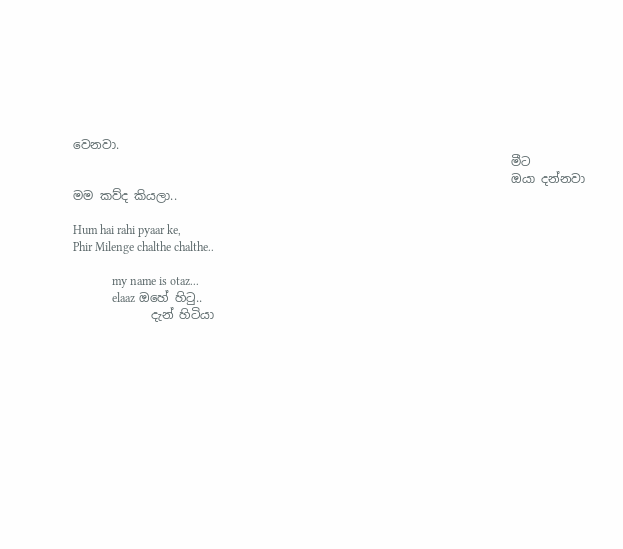වෙනවා.
                                                                         මීට
                                                                         ඔයා දන්නවා මම කව්ද කියලා..

Hum hai rahi pyaar ke,
Phir Milenge chalthe chalthe..

             my name is otaz...
             elaaz ඔහේ හිටු..
             දැන් හිටියා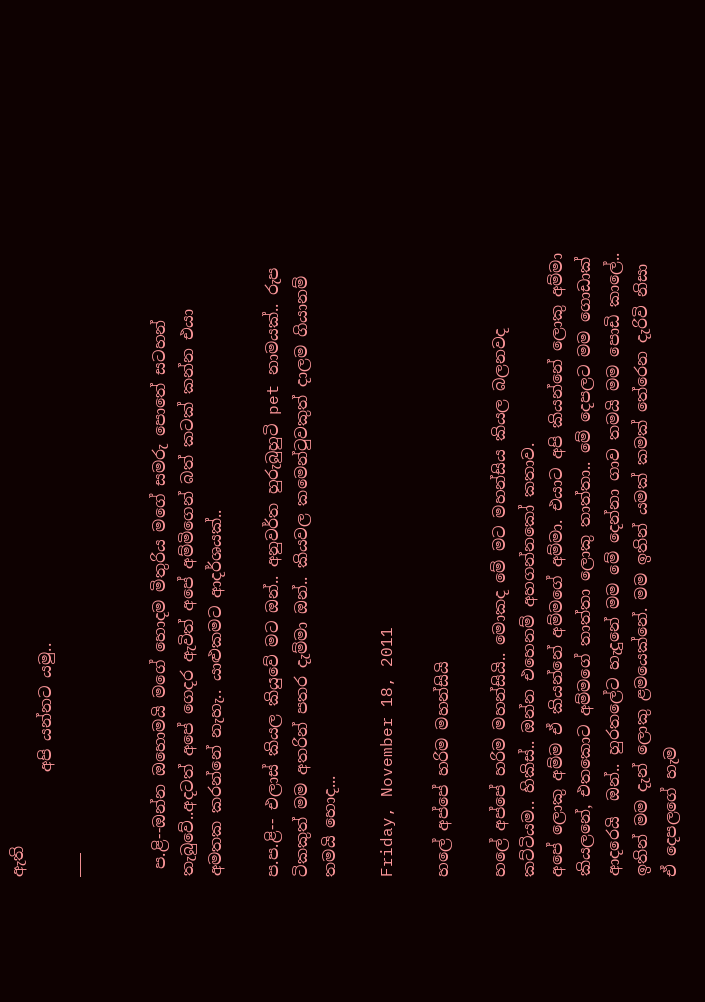ඇති
             අපි යන්නට යමු..
___


 ප.ළි--ඔන්න ඔහොමයි මගේ හොදම මිතුරිය මගේ සමරු පොතේ සටහන් තැබුවේ..අදටත් අපේ ගෙදර ඇවිත් අපේ අම්මිගෙන් බත් කටක් කන්න එයා අමතක කරන්නේ නැහැ.. යාළුකමට ආදර්ශයක්..

ප.ප.ළි-- එලාස් කියල කියුවේ මට ඔන්.. අනුවර්ත හුරුබුහුටි pet නාමයක්.. රුප ටිකකුත් මම අතරින් පතර දැම්මා ඔන්.. කියවල කමෙන්ටුවකුත් දාලම ගියානම් තමයි හොද...

Friday, November 18, 2011

හලේ අප්පේ හරිම මහන්සියි

හලේ අප්පේ හරිම මහන්සියි.. මොකද මේ මට මහන්සිය කියල බලනවද කට්ටියම.. හිකිස්‌.. ඔන්න එහෙනම් අහගන්නකෝ කතාව.
අපේ ලොකු අම්ම ඒ කියන්නේ අම්මගේ අම්මා. එයාට අපි කියන්නේ ලොකු අම්මා කියලනේ, එතකොට අම්මගේ තාත්තා ලොකු තාත්තා.. මේ දෙපලට මම ගොඩාක් ආදරෙයි  ඔන්.. හුරතලේට හැදුනේ මම මේ දෙන්නා ගාව තමයි මම පොඩි කාලේ.. ඉතින් මම දැන් ලොකු ළමයෙක්නේ. මම ඉතින් යමක් කමක් තේරෙන දැරිවි නිසා ඒ දෙපලගේ හැම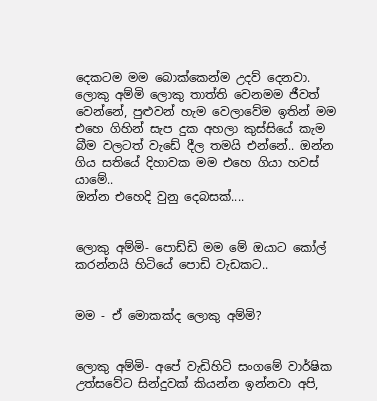දෙකටම මම බොක්කෙන්ම උදව් දෙනවා. ලොකු අම්මි ලොකු තාත්ති වෙනමම ජීවත් වෙන්නේ, පුළුවන් හැම වෙලාවේම ඉතින් මම එහෙ ගිහින් සැප දුක අහලා කුස්සියේ කැම බීම වලටත් වැඩේ දීල තමයි එන්නේ.. ඔන්න ගිය සතියේ දිහාවක මම එහෙ ගියා හවස් යාමේ..
ඔන්න එහෙදි වුනු දෙබසක්....


ලොකු අම්මි- පොඩ්ඩි මම මේ ඔයාට කෝල් කරන්නයි හිටියේ පොඩි වැඩකට..


මම - ඒ මොකක්ද ලොකු අම්මි?


ලොකු අම්මි- අපේ වැඩිහිටි සංගමේ වාර්ෂික උත්සවේට සින්දුවක් කියන්න ඉන්නවා අපි,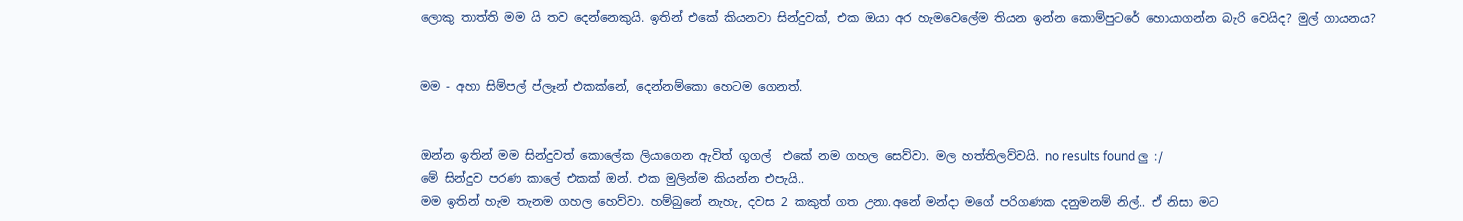ලොකු තාත්ති මම යි තව දෙන්නෙකුයි. ඉතින් එකේ කියනවා සින්දුවක්, එක ඔයා අර හැමවෙලේම තියන ඉන්න කොම්පුටරේ හොයාගන්න බැරි වෙයිද? මුල් ගායනය?


මම - අහා සිම්පල් ප්ලෑන් එකක්නේ, දෙන්නම්කො හෙටම ගෙනත්.


ඔන්න ඉතින් මම සින්දුවත් කොලේක ලියාගෙන ඇවිත් ගූගල්  එකේ නම ගහල සෙව්වා. මල හත්තිලව්වයි. no results found ලු :/
මේ සින්දුව පරණ කාලේ එකක් ඔන්. එක මුලින්ම කියන්න එපැයි..
මම ඉතින් හැම තැනම ගහල හෙව්වා. හම්බුනේ නැහැ, දවස 2 කකුත් ගත උනා.අනේ මන්දා මගේ පරිගණක දනුමනම් නිල්.. ඒ නිසා මට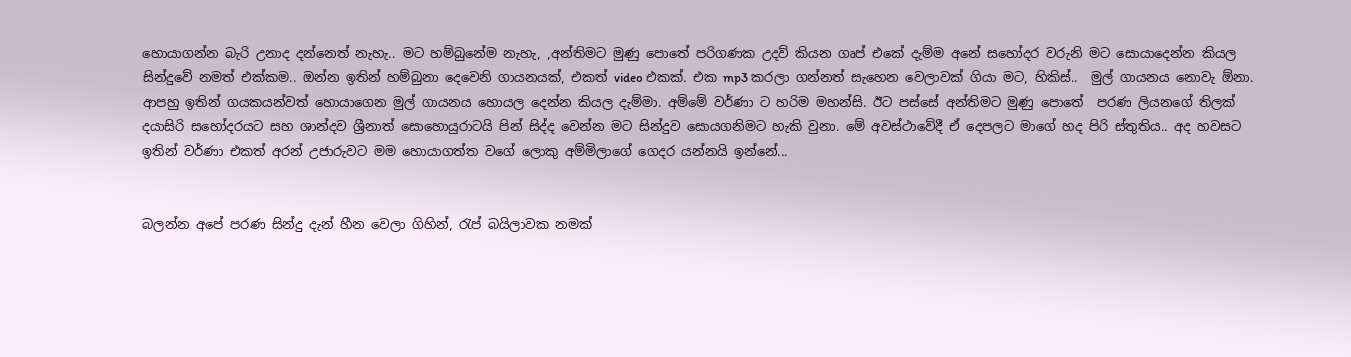හොයාගන්න බැරි උනාද දන්නෙත් නැහැ.. මට හම්බුනේම නැහැ, ,අන්තිමට මුණු පොතේ පරිගණක උදව් කියන ගෘප් එකේ දැම්ම අනේ සහෝදර වරුනි මට සොයාදෙන්න කියල සින්දුවේ නමත් එක්කම.. ඔන්න ඉතින් හම්බුනා දෙවෙනි ගායනයක්, එකත් video එකක්. එක mp3 කරලා ගන්නත් සැහෙන වෙලාවක් ගියා මට, හිකිස්‌..  මුල් ගායනය නොවැ ඕනා. ආපහු ඉතින් ගයකයන්වත් හොයාගෙන මුල් ගායනය හොයල දෙන්න කියල දැම්මා. අම්මේ වර්ණා ට හරිම මහන්සි. ඊට පස්සේ අන්තිමට මුණු පොතේ  පරණ ලියනගේ තිලක් දයාසිරි සහෝදරයට සහ ශාන්දව ශ්‍රීනාත් සොහොයුරාටයි පින් සිද්ද වෙන්න මට සින්දුව සොයගනිමට හැකි වුනා. මේ අවස්ථාවේදී ඒ දෙපලට මාගේ හද පිරි ස්තුතිය.. අද හවසට ඉතින් වර්ණා එකත් අරන් උජාරුවට මම හොයාගත්ත වගේ ලොකු අම්මිලාගේ ගෙදර යන්නයි ඉන්නේ...


බලන්න අපේ පරණ සින්දු දැන් හීන වෙලා ගිහින්, රැප් බයිලාවක නමක්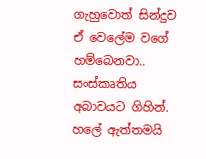ගැහුවොත් සින්දුව ඒ වෙලේම වගේ හම්බෙනවා.. සංස්කෘතිය අබාවයට ගිහින්. හලේ ඇත්තමයි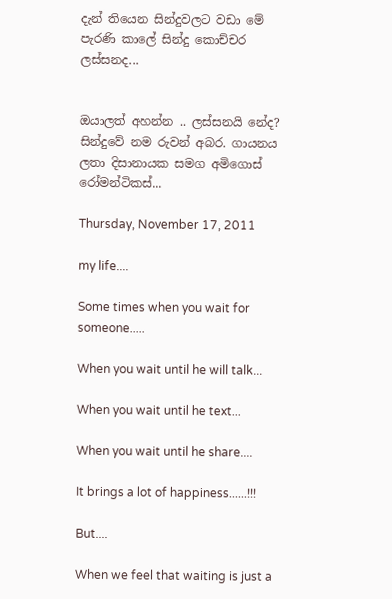දැන් තියෙන සින්දුවලට වඩා මේ පැරණි කාලේ සින්දු කොච්චර ලස්සනද...


ඔයාලත් අහන්න .. ලස්සනයි නේද? සින්දුවේ නම රුවන් අබර. ගායනය ලතා දිසානායක සමග අමිගොස් රෝමන්ටිකස්...

Thursday, November 17, 2011

my life....

Some times when you wait for someone.....

When you wait until he will talk...

When you wait until he text...

When you wait until he share....

It brings a lot of happiness......!!!

But....

When we feel that waiting is just a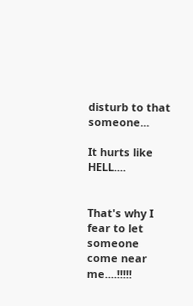disturb to that someone...

It hurts like HELL....


That's why I fear to let someone come near me....!!!!!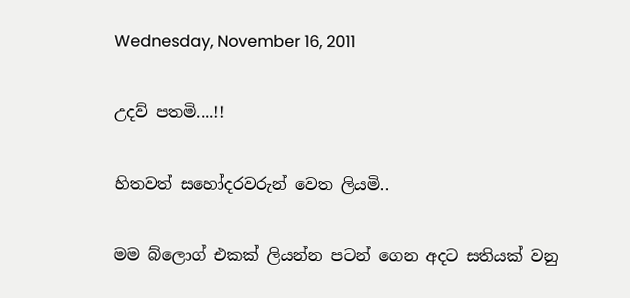Wednesday, November 16, 2011

උදව් පතමි....!!

හිතවත් සහෝදරවරුන් වෙත ලියමි..

මම බ්ලොග් එකක් ලියන්න පටන් ගෙන අදට සතියක් වනු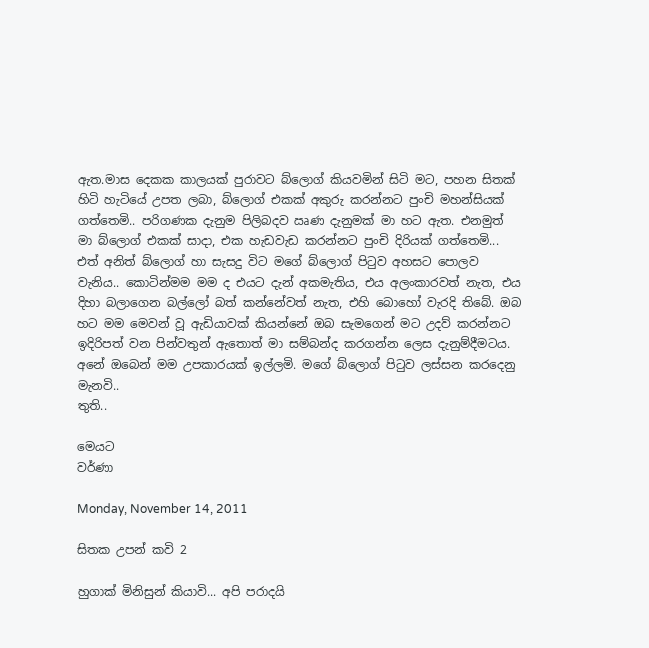ඇත.මාස දෙකක කාලයක් පුරාවට බ්ලොග් කියවමින් සිටි මට, පහන සිතක් හිටි හැටියේ උපත ලබා, බ්ලොග් එකක් අකුරු කරන්නට පුංචි මහන්සියක් ගත්තෙමි.. පරිගණක දැනුම පිලිබදව ඍණ දැනුමක් මා හට ඇත. එනමුත් මා බ්ලොග් එකක් සාදා, එක හැඩවැඩ කරන්නට පුංචි දිරියක් ගත්තෙමි... එත් අනිත් බ්ලොග් හා සැසදු විට මගේ බ්ලොග් පිටුව අහසට පොලව වැනිය.. කොටින්මම මම ද එයට දැන් අකමැතිය, එය අලංකාරවත් නැත, එය දිහා බලාගෙන බල්ලෝ බත් කන්නේවත් නැත, එහි බොහෝ වැරදි තිබේ. ඔබ හට මම මෙවන් වූ ඇඩියාවක් කියන්නේ ඔබ සැමගෙන් මට උදව් කරන්නට ඉදිරිපත් වන පින්වතුන් ඇතොත් මා සම්බන්ද කරගන්න ලෙස දැනුම්දීමටය. අනේ ඔබෙන් මම උපකාරයක්‌ ඉල්ලමි. මගේ බ්ලොග් පිටුව ලස්සන කරදෙනු මැනවි..
තුති..

මෙයට
වර්ණා

Monday, November 14, 2011

සිතක උපන් කවි 2

හුගාක් මිනිසුන් කියාවි... අපි පරාදයි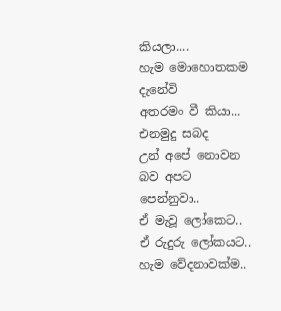කියලා....
හැම මොහොතකම දැනේවි
අතරමං වී කියා...
එනමුදු සබද
උන් අපේ නොවන බව අපට පෙන්නුවා..
ඒ මැවූ ලෝකෙට.. ඒ රුදුරු ලෝකයට..
හැම වේදනාවක්ම..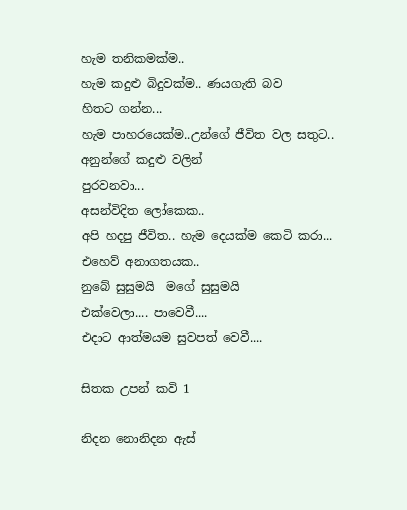හැම තනිකමක්ම..
හැම කදුළු බිදුවක්ම.. ණයගැති බව
හිතට ගන්න...
හැම පාහරයෙක්ම..උන්ගේ ජීවිත වල සතුට..
අනුන්ගේ කදුළු වලින්
පුරවනවා...
අසන්විදිත ලෝකෙක..
අපි හදපු ජීවිත.. හැම දෙයක්ම කෙටි කරා...
එහෙව් අනාගතයක..
නුබේ සුසුමයි  මගේ සුසුමයි
එක්වෙලා.... පාවෙවී....
එදාට ආත්මයම සුවපත් වෙවී....

සිතක උපන් කවි 1

නිදන නොනිදන ඇස්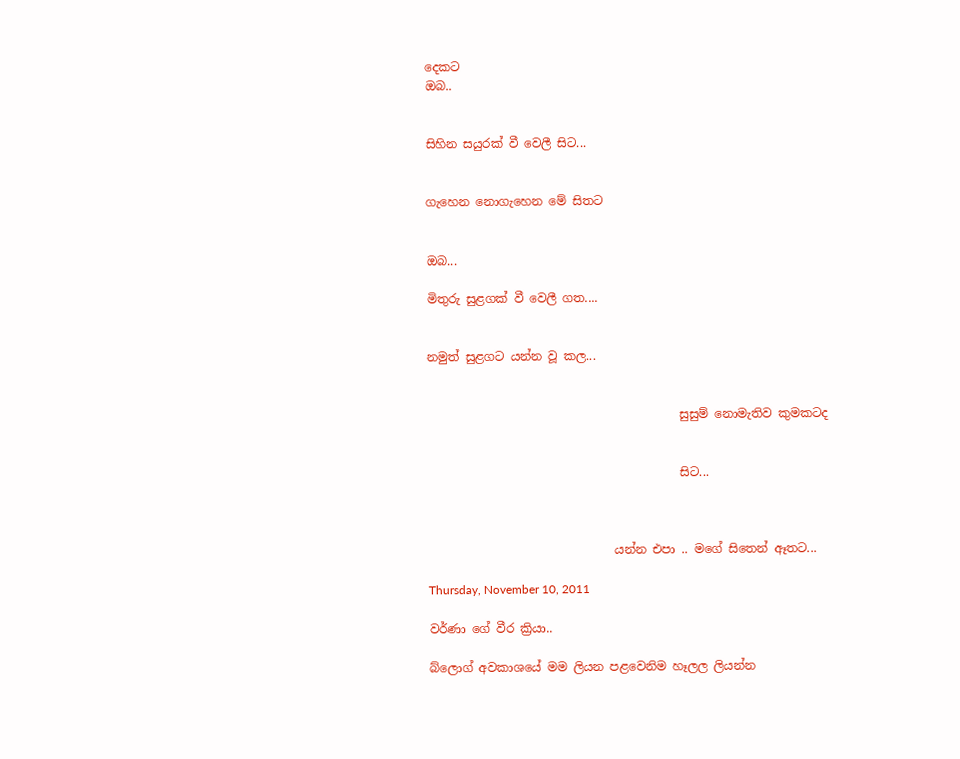දෙකට
ඔබ..


සිහින සයුරක් වී වෙලී සිට...


ගැහෙන නොගැහෙන මේ සිතට


ඔබ...

මිතුරු සුළගක් වී වෙලී ගත....


නමුත් සුළගට යන්න වූ කල...


                                          සුසුම් නොමැතිව කුමකටද


                                          සිට...



                               යන්න එපා .. මගේ සිතෙන් ඈතට...

Thursday, November 10, 2011

වර්ණා ගේ වීර ක්‍රියා..

බ්ලොග් අවකාශයේ මම ලියන පළවෙනිම හෑලල ලියන්න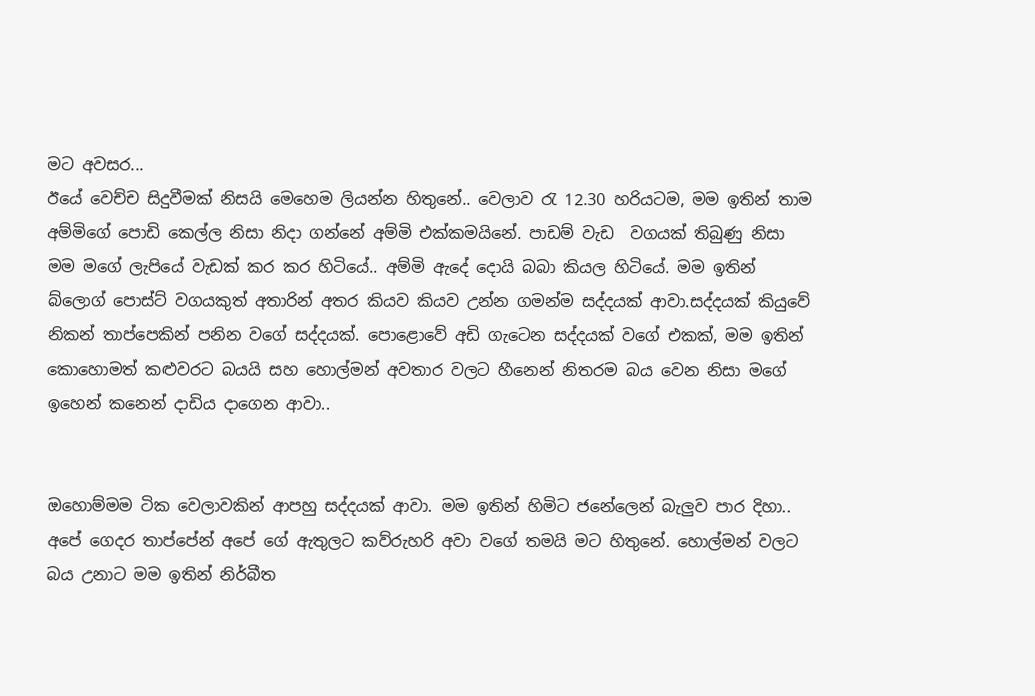මට අවසර...
ඊයේ වෙච්ච සිදුවීමක් නිසයි මෙහෙම ලියන්න හිතුනේ.. වෙලාව රැ 12.30 හරියටම, මම ඉතින් තාම අම්මිගේ පොඩි කෙල්ල නිසා නිදා ගන්නේ අම්මි එක්කමයිනේ. පාඩම් වැඩ  වගයක් තිබුණු නිසා මම මගේ ලැපියේ වැඩක් කර කර හිටියේ.. අම්මි ඇදේ දොයි බබා කියල හිටියේ. මම ඉතින් බ්ලොග් පොස්ට් වගයකුත් අතාරින් අතර කියව කියව උන්න ගමන්ම සද්දයක් ආවා.සද්දයක් කියුවේ නිකන් තාප්පෙකින් පනින වගේ සද්දයක්. පොළොවේ අඩි ගැටෙන සද්දයක් වගේ එකක්, මම ඉතින් කොහොමත් කළුවරට බයයි සහ හොල්මන් අවතාර වලට හීනෙන් නිතරම බය වෙන නිසා මගේ ඉහෙන් කනෙන් දාඩිය දාගෙන ආවා..


ඔහොම්මම ටික වෙලාවකින් ආපහු සද්දයක් ආවා. මම ඉතින් හිමිට ජනේලෙන් බැලුව පාර දිහා..  අපේ ගෙදර තාප්පේන් අපේ ගේ ඇතුලට කව්රුහරි අවා වගේ තමයි මට හිතුනේ. හොල්මන් වලට බය උනාට මම ඉතින් නිර්බීත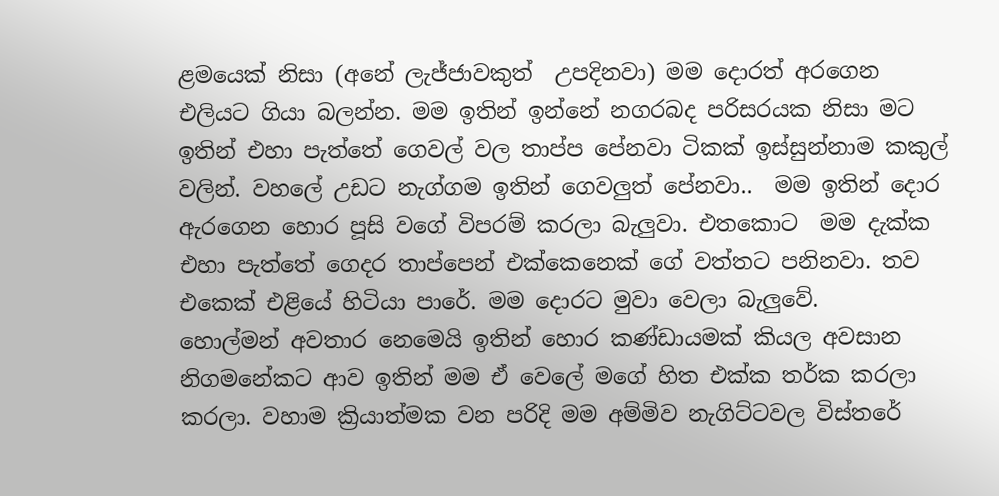ළමයෙක් නිසා (අනේ ලැජ්ජාවකුත්  උපදිනවා) මම දොරත් අරගෙන එලියට ගියා බලන්න. මම ඉතින් ඉන්නේ නගරබද පරිසරයක නිසා මට ඉතින් එහා පැත්තේ ගෙවල් වල තාප්ප පේනවා ටිකක් ඉස්සුන්නාම කකුල් වලින්. වහලේ උඩට නැග්ගම ඉතින් ගෙවලුත් පේනවා..  මම ඉතින් දොර ඇරගෙන හොර පූසි වගේ විපරම් කරලා බැලුවා. එතකොට  මම දැක්ක එහා පැත්තේ ගෙදර තාප්පෙන් එක්කෙනෙක් ගේ වත්තට පනිනවා. තව එකෙක් එළියේ හිටියා පාරේ. මම දොරට මුවා වෙලා බැලුවේ.
හොල්මන් අවතාර නෙමෙයි ඉතින් හොර කණ්ඩායමක් කියල අවසාන නිගමනේකට ආව ඉතින් මම ඒ වෙලේ මගේ හිත එක්ක තර්ක කරලා කරලා. වහාම ක්‍රියාත්මක වන පරිදි මම අම්මිව නැගිට්ටවල විස්තරේ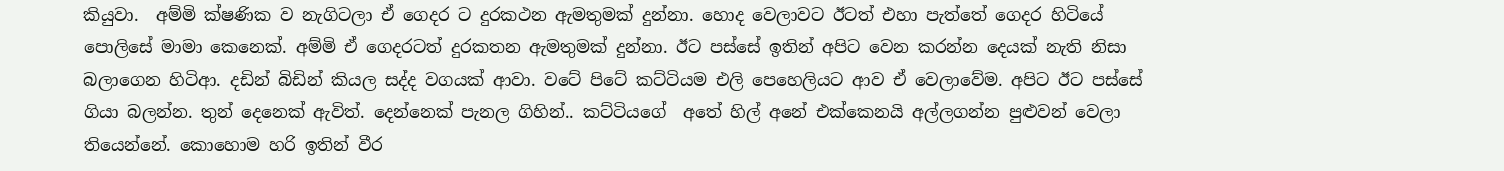කියුවා.  අම්මි ක්ෂණික ව නැගිටලා ඒ ගෙදර ට දුරකථන ඇමතුමක් දුන්නා. හොද වෙලාවට ඊටත් එහා පැත්තේ ගෙදර හිටියේ පොලිසේ මාමා කෙනෙක්. අම්මි ඒ ගෙදරටත් දුරකතන ඇමතුමක් දුන්නා. ඊට පස්සේ ඉතින් අපිට වෙන කරන්න දෙයක් නැති නිසා බලාගෙන හිටිආ. දඩින් බිඩින් කියල සද්ද වගයක් ආවා. වටේ පිටේ කට්ටියම එලි පෙහෙලියට ආව ඒ වෙලාවේම. අපිට ඊට පස්සේ ගියා බලන්න. තුන් දෙනෙක් ඇවිත්. දෙන්නෙක් පැනල ගිහින්.. කට්ටියගේ  අතේ හිල් අනේ එක්කෙනයි අල්ලගන්න පුළුවන් වෙලා තියෙන්නේ. කොහොම හරි ඉතින් වීර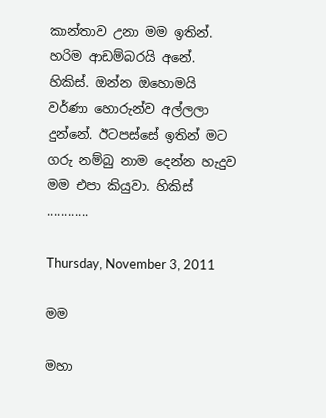කාන්තාව උනා මම ඉතින්. හරිම ආඩම්බරයි අනේ. හිකිස්‌. ඔන්න ඔහොමයි වර්ණා හොරුන්ව අල්ලලා දුන්නේ. ඊටපස්සේ ඉතින් මට ගරු නම්බු නාම දෙන්න හැදුව මම එපා කියුවා. හිකිස්‌ ............

Thursday, November 3, 2011

මම

මහා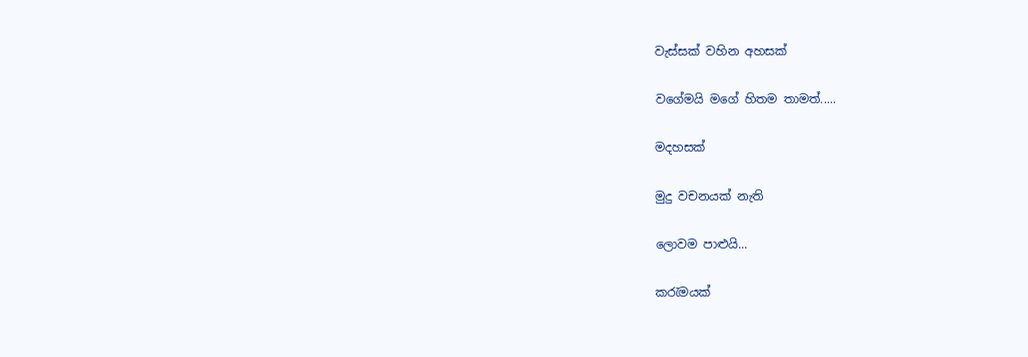වැස්සක් වහින අහසක්

වගේමයි මගේ හිතම තාමත්.....

මදහසක්

මුදු වචනයක් නැති

ලොවම පාළුයි...

කරැමයක්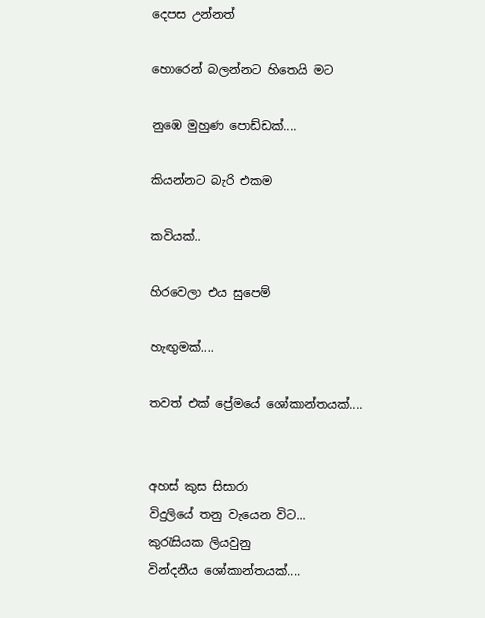දෙපස උන්නත්

හොරෙන් බලන්නට හිතෙයි මට

නුඹෙ මුහුණ පොඩ්ඩක්....

කියන්නට බැරි එකම

කවියක්..

හිරවෙලා එය සුපෙම්

හැඟුමක්....

තවත් එක් ප්‍රේමයේ ශෝකාන්තයක්....


අහස් කුස සිසාරා
විදුලියේ තනු වැයෙන විට...
කුරැසියක ලියවුනු
වින්දනීය ශෝකාන්තයක්....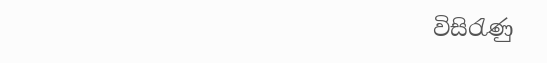විසිරැණු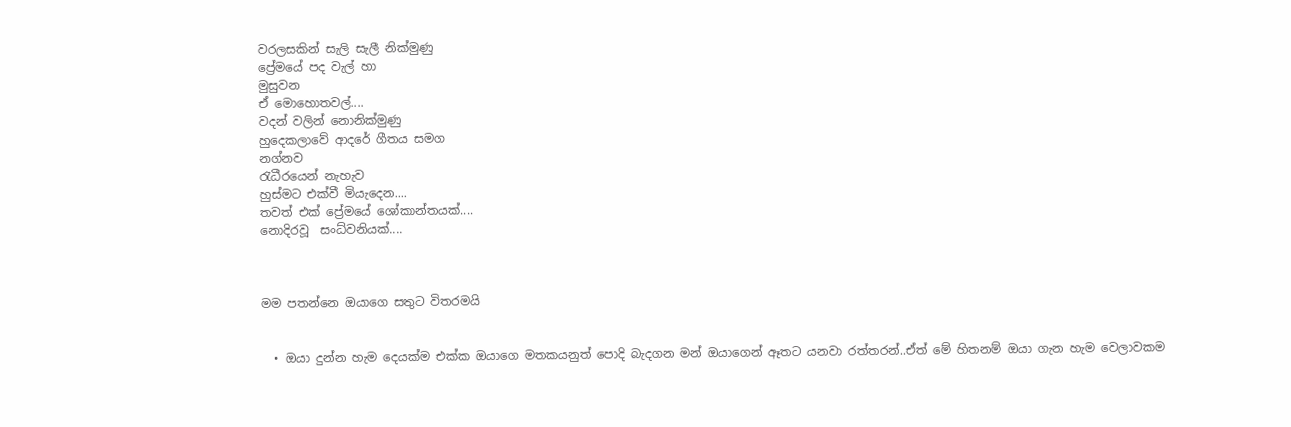වරලසකින් සැලි සැලී නික්මුණු
ප්‍රේමයේ පද වැල් හා
මුසුවන
ඒ මොහොතවල්....
වදන් වලින් නොනික්මුණු
හුදෙකලාවේ ආදරේ ගීතය සමග
නග්නව
රැධීරයෙන් නැහැව
හුස්මට එක්වී මියැදෙන....
තවත් එක් ප්‍රේමයේ ශෝකාන්තයක්....
නොදිරවූ  සංධ්වනියක්....



මම පතන්නෙ ඔයාගෙ සතුට විතරමයි


  • ඔයා දුන්න හැම දෙයක්‌ම එක්‌ක ඔයාගෙ මතකයනුත් පොදි බැදගන මන් ඔයාගෙන් ඈතට යනවා රත්තරන්..ඒත් මේ හිතනම් ඔයා ගැන හැම වෙලාවකම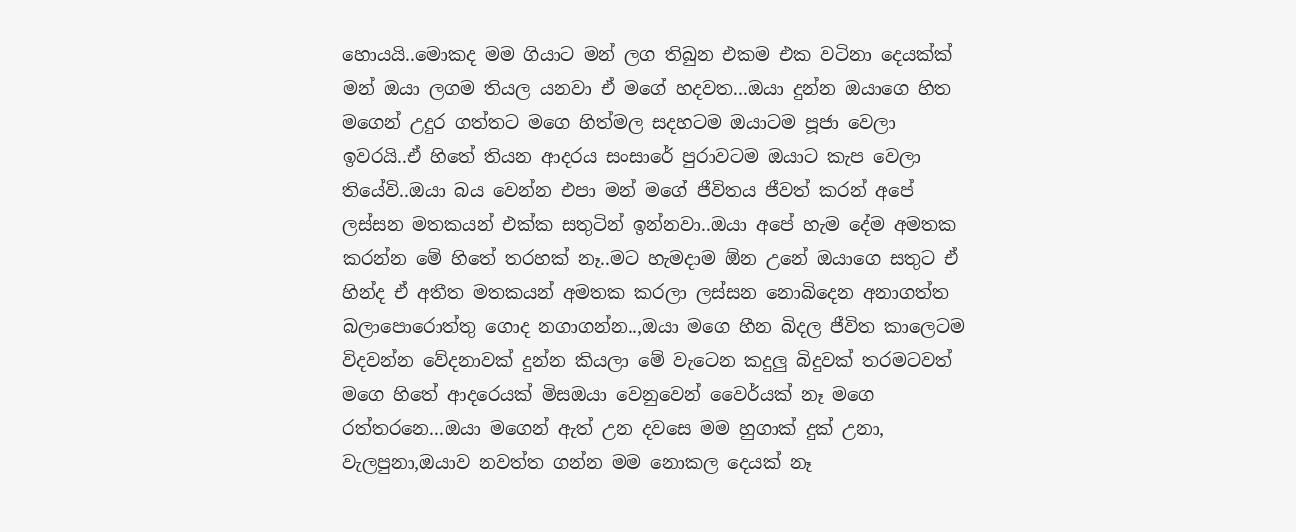හොයයි..මොකද මම ගියාට මන් ලග තිබුන එකම එක වටිනා දෙයක්‌ක්‌ මන් ඔයා ලගම තියල යනවා ඒ මගේ හදවත...ඔයා දුන්න ඔයාගෙ හිත මගෙන් උදුර ගත්තට මගෙ හිත්මල සදහටම ඔයාටම පූජා වෙලා ඉවරයි..ඒ හිතේ තියන ආදරය සංසාරේ පුරාවටම ඔයාට කැප වෙලා තියේවි..ඔයා බය වෙන්න එපා මන් මගේ ජීවිතය ජීවත් කරන් අපේ ලස්‌සන මතකයන් එක්‌ක සතුටින් ඉන්නවා..ඔයා අපේ හැම දේම අමතක කරන්න මේ හිතේ තරහක්‌ නෑ..මට හැමදාම ඕන උනේ ඔයාගෙ සතුට ඒ හින්ද ඒ අතීත මතකයන් අමතක කරලා ලස්‌සන නොබිදෙන අනාගත්ත බලාපොරොත්තු ගොද නගාගන්න..,ඔයා මගෙ හීන බිදල ජීවිත කාලෙටම විදවන්න වේදනාවක්‌ දුන්න කියලා මේ වැටෙන කදුලු බිදුවක්‌ තරමටවත් මගෙ හිතේ ආදරෙයක්‌ මිසඔයා වෙනුවෙන් වෛර්යක්‌ නෑ මගෙ රත්තරනෙ...ඔයා මගෙන් ඇත් උන දවසෙ මම හුගාක්‌ දුක්‌ උනා, වැලපුනා,ඔයාව නවත්ත ගන්න මම නොකල දෙයක්‌ නෑ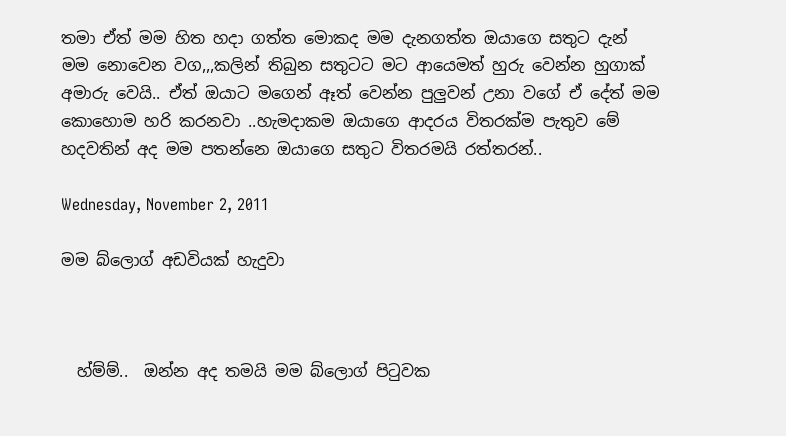තමා ඒත් මම හිත හදා ගත්ත මොකද මම දැනගත්ත ඔයාගෙ සතුට දැන් මම නොවෙන වග,,,කලින් තිබුන සතුටට මට ආයෙමත් හුරු වෙන්න හුගාක්‌ අමාරු වෙයි.. ඒත් ඔයාට මගෙන් ඈත් වෙන්න පුලුවන් උනා වගේ ඒ දේත් මම කොහොම හරි කරනවා ..හැමදාකම ඔයාගෙ ආදරය විතරක්‌ම පැතුව මේ හදවතින් අද මම පතන්නෙ ඔයාගෙ සතුට විතරමයි රත්තරන්..

Wednesday, November 2, 2011

මම බ්ලොග් අඩවියක් හැදුවා



  හ්ම්ම්..  ඔන්න අද තමයි මම බ්ලොග් පිටුවක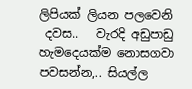ලිපියක් ලියන පලවෙනි
 දවස..   වැරදි අඩුපාඩු හැමදෙයක්ම නොසගවා පවසන්න,.. සියල්ල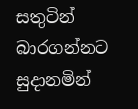සතුටින් බාරගන්නට සුදානමින්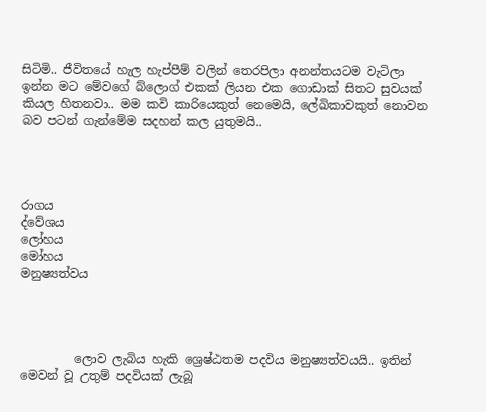සිටිමි.. ජීවිතයේ හැල හැප්පීම් වලින් තෙරපිලා අනන්තයටම වැටිලා ඉන්න මට මේවගේ බ්ලොග් එකක් ලියන එක ගොඩාක් සිතට සුවයක් කියල හිතනවා.. මම කවි කාරියෙකුත් නෙමෙයි, ලේඛිකාවකුත් නොවන බව පටන් ගැන්මේම සදහන් කල යුතුමයි..




රාගය
ද්වේශය
ලෝහය
මෝහය
මනුෂ්‍යත්වය




         ලොව ලැබිය හැකි ශ්‍රෙෂ්ඨතම පදවිය මනුෂ්‍යත්වයයි.. ඉතින් මෙවන් වූ උතුම් පදවියක් ලැබූ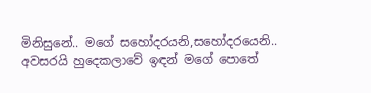මිනිසුනේ.. මගේ සහෝදරයනි,සහෝදරයෙනි.. අවසරයි හුදෙකලාවේ ඉඳන් මගේ පොතේ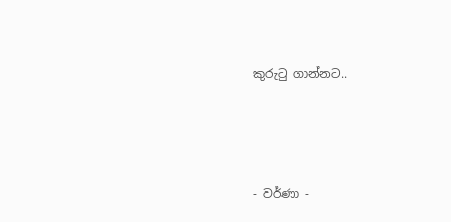කුරුටු ගාන්නට..




- වර්ණා -